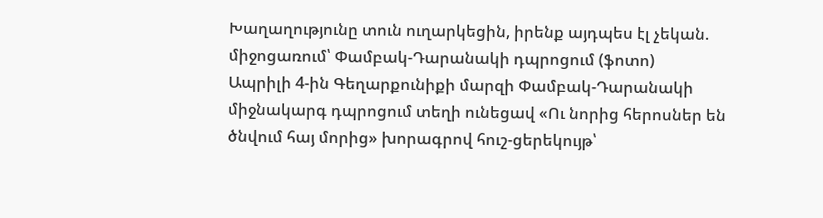Խաղաղությունը տուն ուղարկեցին, իրենք այդպես էլ չեկան. միջոցառում՝ Փամբակ-Դարանակի դպրոցում (ֆոտո)
Ապրիլի 4-ին Գեղարքունիքի մարզի Փամբակ-Դարանակի միջնակարգ դպրոցում տեղի ունեցավ «Ու նորից հերոսներ են ծնվում հայ մորից» խորագրով հուշ-ցերեկույթ՝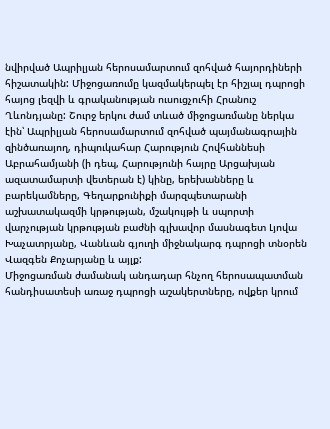նվիրված Ապրիլյան հերոսամարտում զոհված հայորդիների հիշատակին: Միջոցառումը կազմակերպել էր հիշյալ դպրոցի հայոց լեզվի և գրականության ուսուցչուհի Հրանուշ Ղևոնդյանը: Շուրջ երկու ժամ տևած միջոցառմանը ներկա էին՝ Ապրիլյան հերոսամարտում զոհված պայմանագրային զինծառայող, դիպուկահար Հարություն Հովհաննեսի Աբրահամյանի (ի դեպ, Հարությունի հայրը Արցախյան ազատամարտի վետերան է) կինը, երեխանները և բարեկամները, Գեղարքունիքի մարզպետարանի աշխատակազմի կրթության, մշակույթի և սպորտի վարչության կրթության բաժնի գլխավոր մասնագետ Լյովա Խաչատրյանը, Վանևան գյուղի միջնակարգ դպրոցի տնօրեն Վազգեն Քոչարյանը և այլք:
Միջոցառման ժամանակ անդադար հնչող հերոսապատման հանդիսատեսի առաջ դպրոցի աշակերտները, ովքեր կրում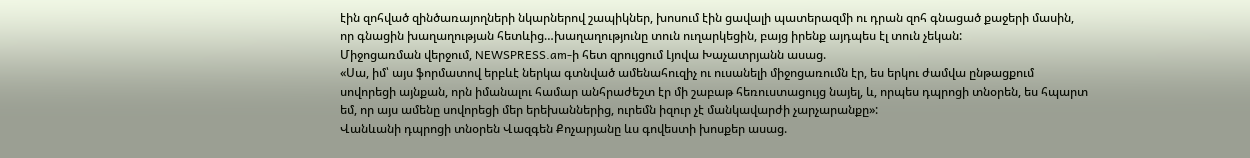էին զոհված զինծառայողների նկարներով շապիկներ, խոսում էին ցավալի պատերազմի ու դրան զոհ գնացած քաջերի մասին, որ գնացին խաղաղության հետևից…խաղաղությունը տուն ուղարկեցին, բայց իրենք այդպես էլ տուն չեկան:
Միջոցառման վերջում, NEWSPRESS.am-ի հետ զրույցում Լյովա Խաչատրյանն ասաց.
«Սա, իմ՝ այս ֆորմատով երբևէ ներկա գտնված ամենահուզիչ ու ուսանելի միջոցառումն էր, ես երկու ժամվա ընթացքում սովորեցի այնքան, որն իմանալու համար անհրաժեշտ էր մի շաբաթ հեռուստացույց նայել, և, որպես դպրոցի տնօրեն, ես հպարտ եմ, որ այս ամենը սովորեցի մեր երեխաններից, ուրեմն իզուր չէ մանկավարժի չարչարանքը»:
Վանևանի դպրոցի տնօրեն Վազգեն Քոչարյանը ևս գովեստի խոսքեր ասաց.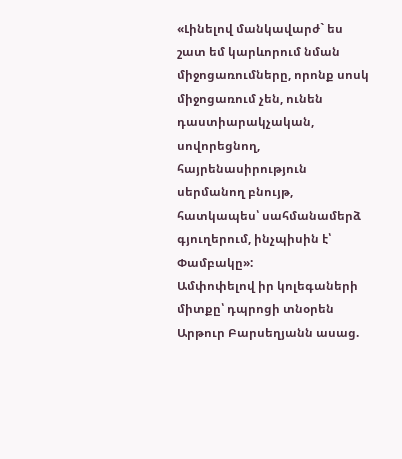«Լինելով մանկավարժ` ես շատ եմ կարևորում նման միջոցառումները, որոնք սոսկ միջոցառում չեն, ունեն դաստիարակչական, սովորեցնող, հայրենասիրություն սերմանող բնույթ, հատկապես՝ սահմանամերձ գյուղերում, ինչպիսին է՝ Փամբակը»:
Ամփոփելով իր կոլեգաների միտքը՝ դպրոցի տնօրեն Արթուր Բարսեղյանն ասաց.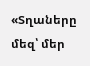«Տղաները մեզ՝ մեր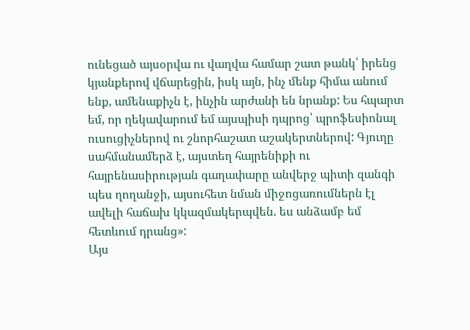ունեցած այսօրվա ու վաղվա համար շատ թանկ՝ իրենց կյանքերով վճարեցին, իսկ այն, ինչ մենք հիմա անում ենք, ամենաքիչն է, ինչին արժանի են նրանք: Ես հպարտ եմ, որ ղեկավարում եմ այսպիսի դպրոց՝ պրոֆեսիոնալ ուսուցիչներով ու շնորհաշատ աշակերտներով: Գյուղը սահմանամերձ է, այստեղ հայրենիքի ու հայրենասիրության գաղափարը անվերջ պիտի զանգի պես ղողանջի, այսուհետ նման միջոցառումներն էլ ավելի հաճախ կկազմակերպվեն. ես անձամբ եմ հետևում դրանց»:
Այս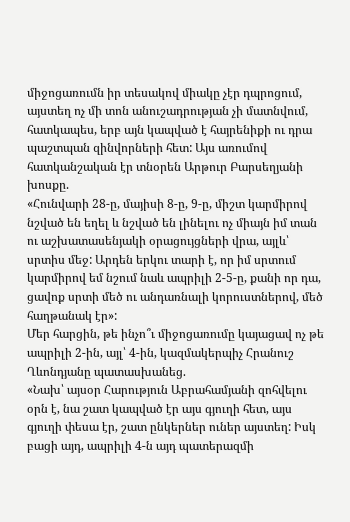միջոցառումն իր տեսակով միակը չէր դպրոցում, այստեղ ոչ մի տոն անուշադրության չի մատնվում, հատկապես, երբ այն կապված է հայրենիքի ու դրա պաշտպան զինվորների հետ: Այս առումով հատկանշական էր տնօրեն Արթուր Բարսեղյանի խոսքը.
«Հունվարի 28-ը, մայիսի 8-ը, 9-ը, միշտ կարմիրով նշված են եղել և նշված են լինելու ոչ միայն իմ տան ու աշխատասենյակի օրացույցների վրա, այլև՝ սրտիս մեջ: Արդեն երկու տարի է, որ իմ սրտում կարմիրով եմ նշում նաև ապրիլի 2-5-ը, քանի որ դա, ցավոք սրտի մեծ ու անդառնալի կորուստներով, մեծ հաղթանակ էր»:
Մեր հարցին, թե ինչո՞ւ միջոցառումը կայացավ ոչ թե ապրիլի 2-ին, այլ՝ 4-ին, կազմակերպիչ Հրանուշ Ղևոնդյանը պատասխանեց.
«Նախ՝ այսօր Հարություն Աբրահամյանի զոհվելու օրն է, նա շատ կապված էր այս գյուղի հետ, այս գյուղի փեսա էր, շատ ընկերներ ուներ այստեղ: Իսկ բացի այդ, ապրիլի 4-ն այդ պատերազմի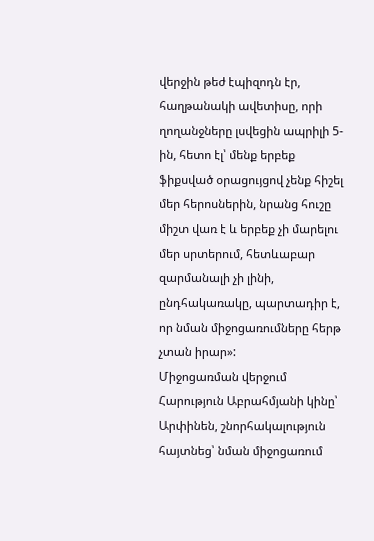վերջին թեժ էպիզոդն էր, հաղթանակի ավետիսը, որի ղողանջները լսվեցին ապրիլի 5-ին, հետո էլ՝ մենք երբեք ֆիքսված օրացույցով չենք հիշել մեր հերոսներին, նրանց հուշը միշտ վառ է և երբեք չի մարելու մեր սրտերում, հետևաբար զարմանալի չի լինի, ընդհակառակը, պարտադիր է, որ նման միջոցառումները հերթ չտան իրար»:
Միջոցառման վերջում Հարություն Աբրահմյանի կինը՝ Արփինեն, շնորհակալություն հայտնեց՝ նման միջոցառում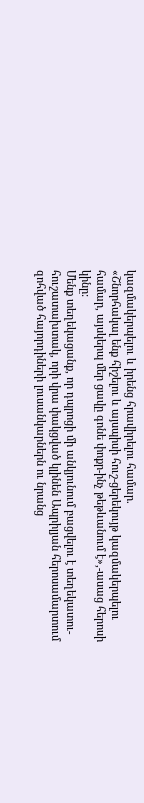կազմակերպելու և իրենց հրավիրելու համար.
«Շնորհակալ ենք հիշելու և այսպիսի հուշ-ցերեկույթ կազմակերպելու համար, այսկերպ մեր ցավը գոնե փոքր-ինչ թեթևանում է»,-ասաց հերոսի կինը:
Մենք տեղեկացանք, որ դպրոցի մի անկյունում բացվելու է տեղեկատու-հուշատախտակ, որի վրա փակցված կլինեն Ապրիլյան հերոսամարտում զոհված հայորդիների լուսանկարներն ու նրանց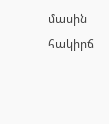մասին հակիրճ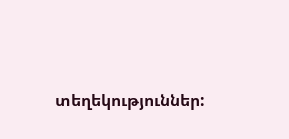տեղեկություններ: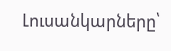Լուսանկարները՝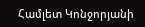Համլետ Կոնջորյանի